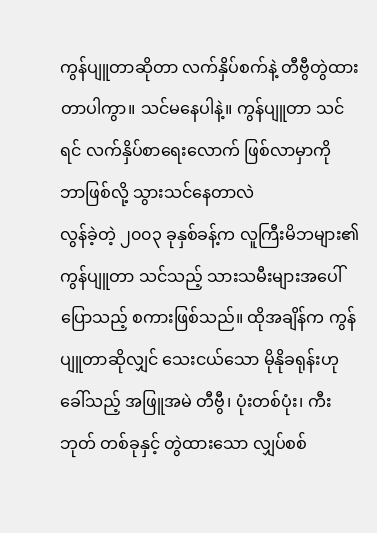ကွန်ပျူတာဆိုတာ လက်နှိပ်စက်နဲ့ တီဗွီတွဲထားတာပါကွာ။ သင်မနေပါနဲ့။ ကွန်ပျူတာ သင်ရင် လက်နှိပ်စာရေးလောက် ဖြစ်လာမှာကို ဘာဖြစ်လို့ သွားသင်နေတာလဲ
လွန်ခဲ့တဲ့ ၂၀၀၃ ခုနှစ်ခန့်က လူကြီးမိဘများ၏ ကွန်ပျူတာ သင်သည့် သားသမီးများအပေါ် ပြောသည့် စကားဖြစ်သည်။ ထိုအချိန်က ကွန်ပျူတာဆိုလျှင် သေးငယ်သော မိုနိုခရုန်းဟု ခေါ်သည့် အဖြူအမဲ တီဗွီ၊ ပုံးတစ်ပုံး၊ ကီးဘုတ် တစ်ခုနှင့် တွဲထားသော လျှပ်စစ်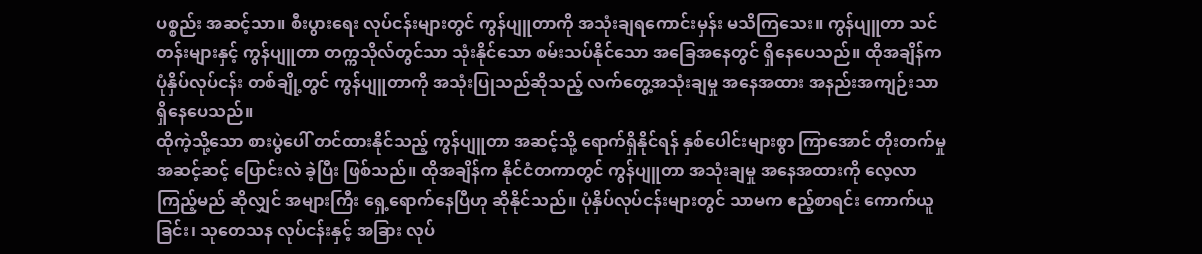ပစ္စည်း အဆင့်သာ။ စီးပွားရေး လုပ်ငန်းများတွင် ကွန်ပျူတာကို အသုံးချရကောင်းမှန်း မသိကြသေး။ ကွန်ပျူတာ သင်တန်းများနှင့် ကွန်ပျူတာ တက္ကသိုလ်တွင်သာ သုံးနိုင်သော စမ်းသပ်နိုင်သော အခြေအနေတွင် ရှိနေပေသည်။ ထိုအချိန်က ပုံနှိပ်လုပ်ငန်း တစ်ချို့တွင် ကွန်ပျူတာကို အသုံးပြုသည်ဆိုသည့် လက်တွေ့အသုံးချမှု အနေအထား အနည်းအကျဉ်းသာ ရှိနေပေသည်။
ထိုကဲ့သို့သော စားပွဲပေါ် တင်ထားနိုင်သည့် ကွန်ပျူတာ အဆင့်သို့ ရောက်ရှိနိုင်ရန် နှစ်ပေါင်းများစွာ ကြာအောင် တိုးတက်မှု အဆင့်ဆင့် ပြောင်းလဲ ခဲ့ပြီး ဖြစ်သည်။ ထိုအချိန်က နိုင်ငံတကာတွင် ကွန်ပျူတာ အသုံးချမှု အနေအထားကို လေ့လာကြည့်မည် ဆိုလျှင် အများကြီး ရှေ့ရောက်နေပြီဟု ဆိုနိုင်သည်။ ပုံနှိပ်လုပ်ငန်းများတွင် သာမက ဧည့်စာရင်း ကောက်ယူခြင်း၊ သုတေသန လုပ်ငန်းနှင့် အခြား လုပ်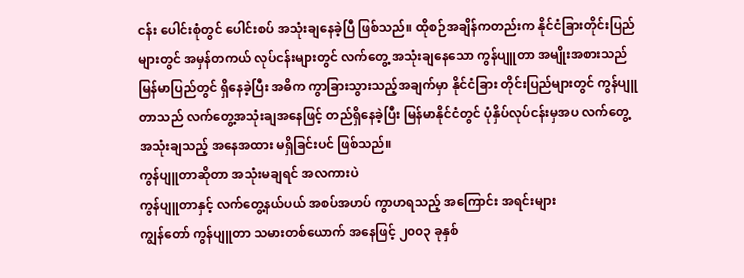ငန်း ပေါင်းစုံတွင် ပေါင်းစပ် အသုံးချနေခဲ့ပြီ ဖြစ်သည်။ ထိုစဉ်အချိန်ကတည်းက နိုင်ငံခြားတိုင်းပြည်များတွင် အမှန်တကယ် လုပ်ငန်းများတွင် လက်တွေ့ အသုံးချနေသော ကွန်ပျူတာ အမျိုးအစားသည် မြန်မာပြည်တွင် ရှိနေခဲ့ပြီး အဓိက ကွာခြားသွားသည့်အချက်မှာ နိုင်ငံခြား တိုင်းပြည်များတွင် ကွန်ပျူတာသည် လက်တွေ့အသုံးချအနေဖြင့် တည်ရှိနေခဲ့ပြီး မြန်မာနိုင်ငံတွင် ပုံနှိပ်လုပ်ငန်းမှအပ လက်တွေ့အသုံးချသည့် အနေအထား မရှိခြင်းပင် ဖြစ်သည်။
ကွန်ပျူတာဆိုတာ အသုံးမချရင် အလကားပဲ
ကွန်ပျူတာနှင့် လက်တွေ့နယ်ပယ် အစပ်အဟပ် ကွာဟရသည့် အကြောင်း အရင်းများ
ကျွန်တော် ကွန်ပျူတာ သမားတစ်ယောက် အနေဖြင့် ၂၀၀၃ ခုနှစ်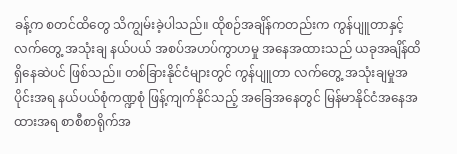ခန့်က စတင်ထိတွေ သိကျွမ်းခဲ့ပါသည်။ ထိုစဉ်အချိန်ကတည်းက ကွန်ပျူတာနှင့် လက်တွေ့ အသုံးချ နယ်ပယ် အစပ်အဟပ်ကွာဟမှု အနေအထားသည် ယခုအချိန်ထိ ရှိနေဆဲပင် ဖြစ်သည်။ တစ်ခြားနိုင်ငံများတွင် ကွန်ပျူတာ လက်တွေ့ အသုံးချမှုအပိုင်းအရ နယ်ပယ်စုံကဏ္ဍစုံ ဖြန့်ကျက်နိုင်သည့် အခြေအနေတွင် မြန်မာနိုင်ငံအနေအထားအရ စာစီစာရိုက်အ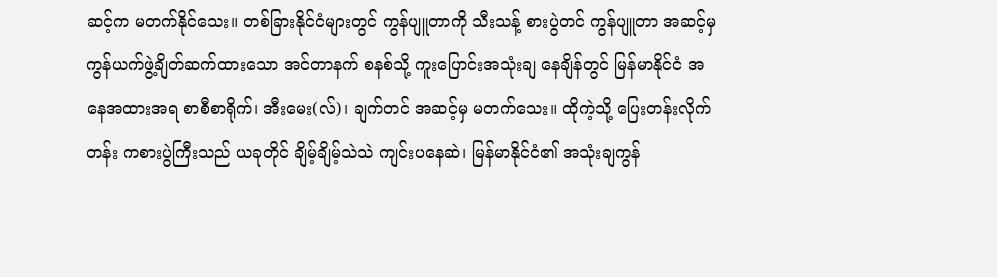ဆင့်က မတက်နိုင်သေး။ တစ်ခြားနိုင်ငံများတွင် ကွန်ပျူတာကို သီးသန့် စားပွဲတင် ကွန်ပျူတာ အဆင့်မှ ကွန်ယက်ဖွဲ့ချိတ်ဆက်ထားသော အင်တာနက် စနစ်သို့ ကူးပြောင်းအသုံးချ နေချိန်တွင် မြန်မာနိုင်ငံ အနေအထားအရ စာစီစာရိုက်၊ အီးမေး(လ်)၊ ချက်တင် အဆင့်မှ မတက်သေး။ ထိုကဲ့သို့ ပြေးတန်းလိုက်တန်း ကစားပွဲကြီးသည် ယခုတိုင် ချိမ့်ချိမ့်သဲသဲ ကျင်းပနေဆဲ၊ မြန်မာနိုင်ငံ၏ အသုံးချကွန်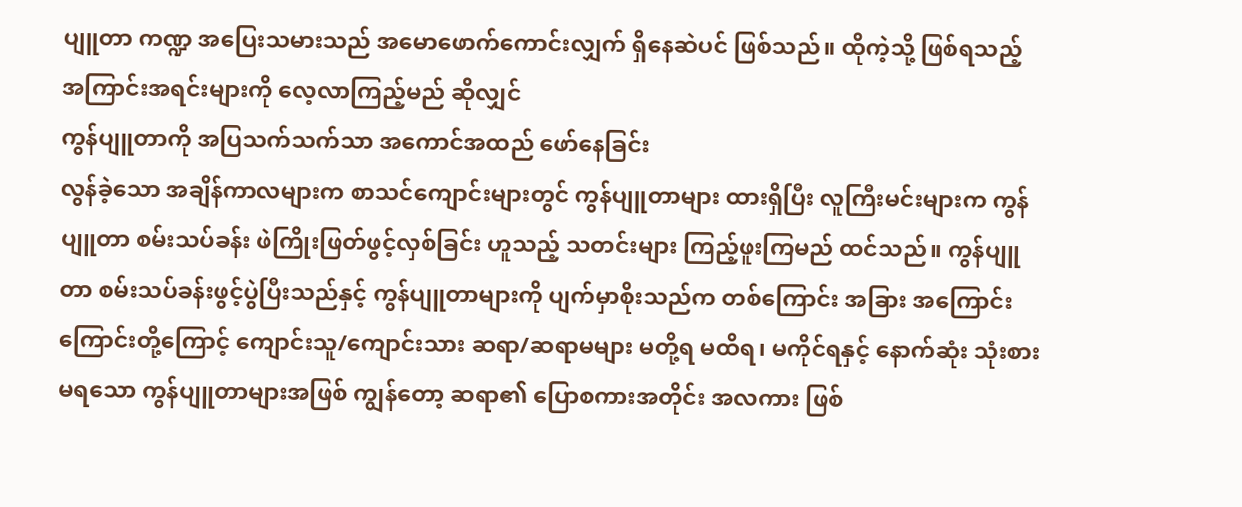ပျူတာ ကဏ္ဍ အပြေးသမားသည် အမောဖောက်ကောင်းလျှက် ရှိနေဆဲပင် ဖြစ်သည်။ ထိုကဲ့သို့ ဖြစ်ရသည့် အကြာင်းအရင်းများကို လေ့လာကြည့်မည် ဆိုလျှင်
ကွန်ပျူတာကို အပြသက်သက်သာ အကောင်အထည် ဖော်နေခြင်း
လွန်ခဲ့သော အချိန်ကာလများက စာသင်ကျောင်းများတွင် ကွန်ပျူတာများ ထားရှိပြီး လူကြီးမင်းများက ကွန်ပျူတာ စမ်းသပ်ခန်း ဖဲကြိုးဖြတ်ဖွင့်လှစ်ခြင်း ဟူသည့် သတင်းများ ကြည့်ဖူးကြမည် ထင်သည်။ ကွန်ပျူတာ စမ်းသပ်ခန်းဖွင့်ပွဲပြီးသည်နှင့် ကွန်ပျူတာများကို ပျက်မှာစိုးသည်က တစ်ကြောင်း အခြား အကြောင်းကြောင်းတို့ကြောင့် ကျောင်းသူ/ကျောင်းသား ဆရာ/ဆရာမများ မတို့ရ မထိရ၊ မကိုင်ရနှင့် နောက်ဆုံး သုံးစားမရသော ကွန်ပျူတာများအဖြစ် ကျွန်တော့ ဆရာ၏ ပြောစကားအတိုင်း အလကား ဖြစ်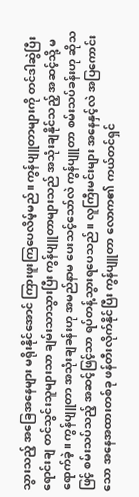သွားသည့် အခြေအနေများ မရိုးနိုင်အောင် ကြားဖူးကြပေလိမ့်မည်။ ကွန်ပျူတာများကို တင်ဒါဆွဲပြီး ရောင်းချ တင်သွင်းသူများသာ ချမ်းသာသွားပြီး ကွန်ပျူတာများသည် အသုံးချနိုင်သည့် အဆင့်သို့ မရောက်ခဲ့။ ကွန်ပျူတာ အသုံးချခန်းဟု အမည်နာမ ပေးသင့်သော်လဲ ကွန်ပျူတာ စမ်းသပ်ခန်းဟု ဆိုသဖြင့် စမ်းသပ်သည့် အဆင့်ဖြင့်သာ ရပ်တန့်သွားရပေသည်။ လူကြီးမင်းများ အနေနှင့်လဲ အပြကောင်းသော အနေအထားတစ်ခု ဖန်တီးလိုက်နိုင်ပြီး ကွန်ပျူတာ လောက၏ ကယ်တင်ရှင်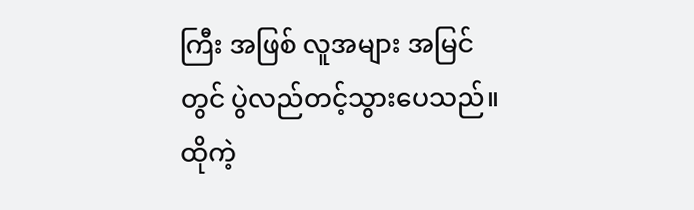ကြီး အဖြစ် လူအများ အမြင်တွင် ပွဲလည်တင့်သွားပေသည်။
ထိုကဲ့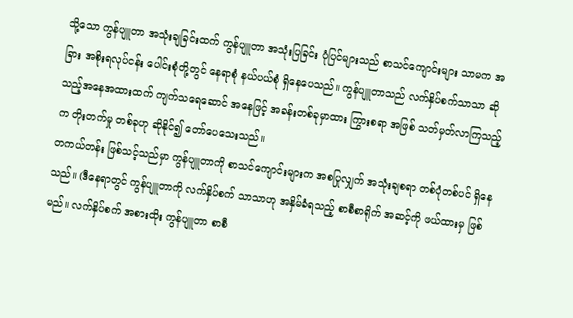သို့သော ကွန်ပျူတာ အသုံးချခြင်းထက် ကွန်ပျူတာ အသုံးပြခြင်း ပုံပြင်များသည် စာသင်ကျောင်းများ သာမက အခြား အစိုးရလုပ်ငန်း ပေါင်းစုံတို့တွင် နေရာစုံ နယ်ပယ်စုံ ရှိနေပေသည်။ ကွန်ပျူတာသည် လက်နှိပ်စက်သာသာ ဆိုသည့်အနေအထားထက် ကျက်သရေဆောင် အနေဖြင့် အခန်းတစ်ခုမှာထား ကြွားစရာ အဖြစ် သတ်မှတ်လာကြသည့်က တိုးတက်မှု တစ်ခုဟု ဆိုနိုင်၍ တော်ပေသေးသည်။
တကယ်တန်း ဖြစ်သင့်သည်မှာ ကွန်ပျူတာကို စာသင်ကျောင်းများက အစပြုလျှက် အသုံးချစရာ တစ်ပုံတစ်ပင် ရှိနေသည်။ (ဒီနေရာတွင် ကွန်ပျူတာကို လက်နှိပ်စက် သာသာဟု အနှိမ်ခံရသည့် စာစီစာရိုက် အဆင့်ကို ဖယ်ထားမှ ဖြစ်မည်။ လက်နှိပ်စက် အစားထိုး ကွန်ပျူတာ စာစီ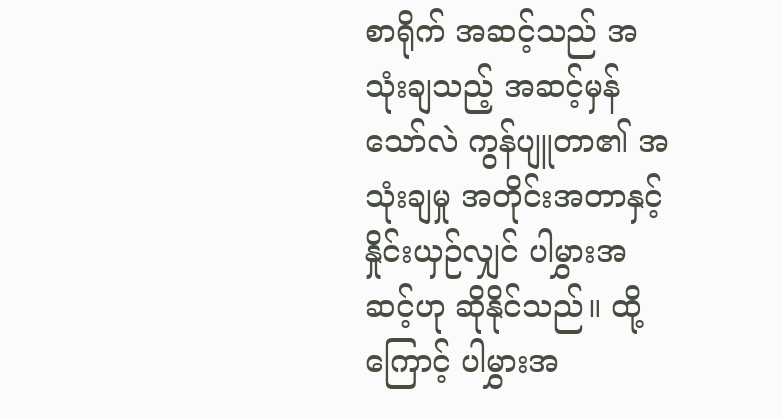စာရိုက် အဆင့်သည် အသုံးချသည့် အဆင့်မှန်သော်လဲ ကွန်ပျူတာ၏ အသုံးချမှု အတိုင်းအတာနှင့် နှိုင်းယှဉ်လျှင် ပါမွှားအဆင့်ဟု ဆိုနိုင်သည်။ ထို့ကြောင့် ပါမွှားအ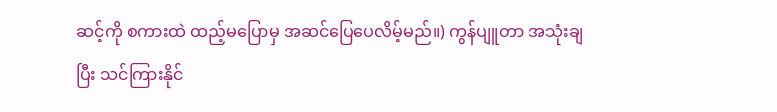ဆင့်ကို စကားထဲ ထည့်မပြောမှ အဆင်ပြေပေလိမ့်မည်။) ကွန်ပျူတာ အသုံးချပြီး သင်ကြားနိုင်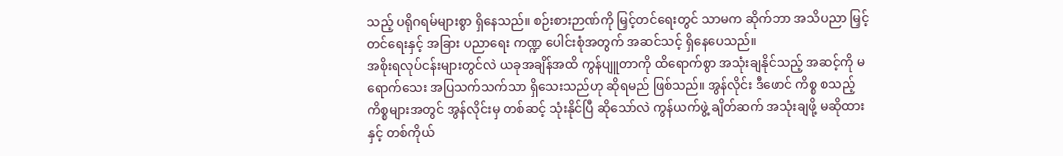သည့် ပရိုဂရမ်များစွာ ရှိနေသည်။ စဉ်းစားဉာဏ်ကို မြှင့်တင်ရေးတွင် သာမက ဆိုက်ဘာ အသိပညာ မြှင့်တင်ရေးနှင့် အခြား ပညာရေး ကဏ္ဍ ပေါင်းစုံအတွက် အဆင်သင့် ရှိနေပေသည်။
အစိုးရလုပ်ငန်းများတွင်လဲ ယခုအချိန်အထိ ကွန်ပျူတာကို ထိရောက်စွာ အသုံးချနိုင်သည့် အဆင့်ကို မရောက်သေး အပြသက်သက်သာ ရှိသေးသည်ဟု ဆိုရမည် ဖြစ်သည်။ အွန်လိုင်း ဒီဖောင် ကိစ္စ စသည့် ကိစ္စများအတွင် အွန်လိုင်းမှ တစ်ဆင့် သုံးနိုင်ပြီ ဆိုသော်လဲ ကွန်ယက်ဖွဲ့ ချိတ်ဆက် အသုံးချဖို့ မဆိုထားနှင့် တစ်ကိုယ်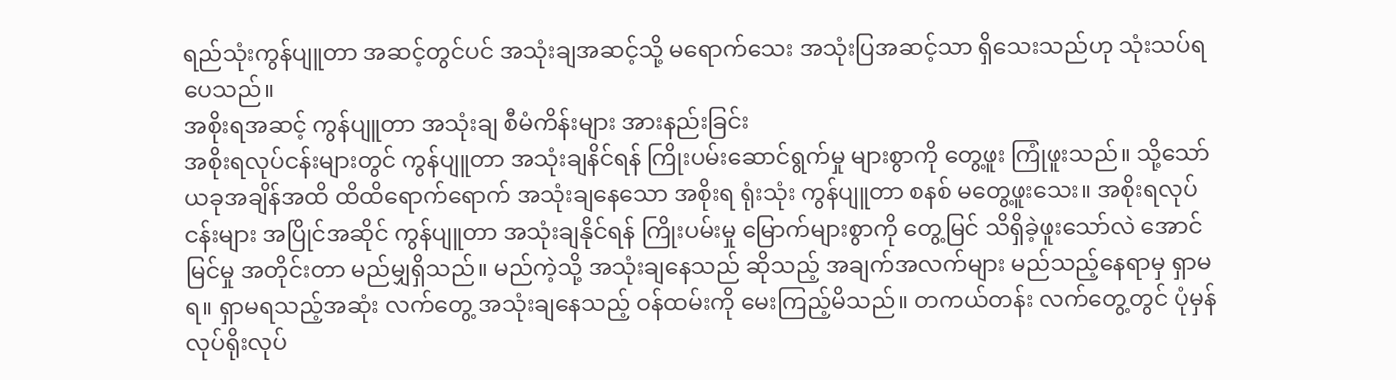ရည်သုံးကွန်ပျူတာ အဆင့်တွင်ပင် အသုံးချအဆင့်သို့ မရောက်သေး အသုံးပြအဆင့်သာ ရှိသေးသည်ဟု သုံးသပ်ရပေသည်။
အစိုးရအဆင့် ကွန်ပျူတာ အသုံးချ စီမံကိန်းများ အားနည်းခြင်း
အစိုးရလုပ်ငန်းများတွင် ကွန်ပျူတာ အသုံးချနိင်ရန် ကြိုးပမ်းဆောင်ရွက်မှု များစွာကို တွေ့ဖူး ကြုံဖူးသည်။ သို့သော် ယခုအချိန်အထိ ထိထိရောက်ရောက် အသုံးချနေသော အစိုးရ ရုံးသုံး ကွန်ပျူတာ စနစ် မတွေ့ဖူးသေး။ အစိုးရလုပ်ငန်းများ အပြိုင်အဆိုင် ကွန်ပျူတာ အသုံးချနိုင်ရန် ကြိုးပမ်းမှု မြောက်များစွာကို တွေ့မြင် သိရှိခဲ့ဖူးသော်လဲ အောင်မြင်မှု အတိုင်းတာ မည်မျှရှိသည်။ မည်ကဲ့သို့ အသုံးချနေသည် ဆိုသည့် အချက်အလက်များ မည်သည့်နေရာမှ ရှာမရ။ ရှာမရသည့်အဆုံး လက်တွေ့ အသုံးချနေသည့် ဝန်ထမ်းကို မေးကြည့်မိသည်။ တကယ်တန်း လက်တွေ့တွင် ပုံမှန်လုပ်ရိုးလုပ်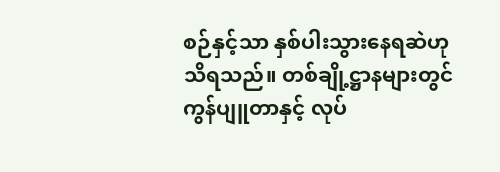စဉ်နှင့်သာ နှစ်ပါးသွားနေရဆဲဟု သိရသည်။ တစ်ချို့ဋ္ဌာနများတွင် ကွန်ပျူတာနှင့် လုပ်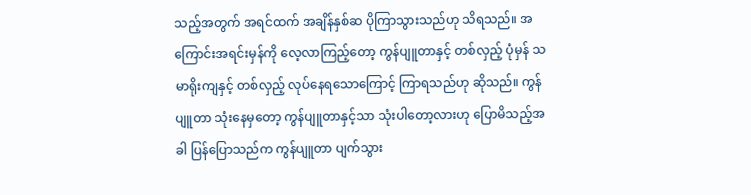သည့်အတွက် အရင်ထက် အချိန်နှစ်ဆ ပိုကြာသွားသည်ဟု သိရသည်။ အကြောင်းအရင်းမှန်ကို လေ့လာကြည့်တော့ ကွန်ပျူတာနှင့် တစ်လှည့် ပုံမှန် သမာရိုးကျနှင့် တစ်လှည့် လုပ်နေရသောကြောင့် ကြာရသည်ဟု ဆိုသည်။ ကွန်ပျူတာ သုံးနေမှတော့ ကွန်ပျူတာနှင့်သာ သုံးပါတော့လားဟု ပြောမိသည့်အခါ ပြန်ပြောသည်က ကွန်ပျူတာ ပျက်သွား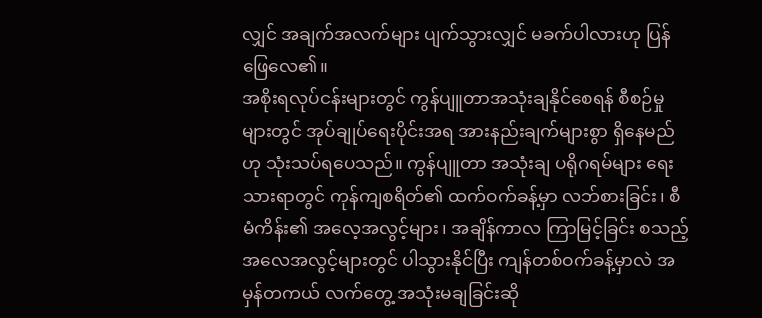လျှင် အချက်အလက်များ ပျက်သွားလျှင် မခက်ပါလားဟု ပြန်ဖြေလေ၏။
အစိုးရလုပ်ငန်းများတွင် ကွန်ပျူတာအသုံးချနိုင်စေရန် စီစဉ်မှုများတွင် အုပ်ချုပ်ရေးပိုင်းအရ အားနည်းချက်များစွာ ရှိနေမည်ဟု သုံးသပ်ရပေသည်။ ကွန်ပျူတာ အသုံးချ ပရိုဂရမ်များ ရေးသားရာတွင် ကုန်ကျစရိတ်၏ ထက်ဝက်ခန့်မှာ လဘ်စားခြင်း၊ စီမံကိန်း၏ အလေ့အလွင့်များ၊ အချိန်ကာလ ကြာမြင့်ခြင်း စသည့် အလေအလွင့်များတွင် ပါသွားနိုင်ပြီး ကျန်တစ်ဝက်ခန့်မှာလဲ အမှန်တကယ် လက်တွေ့ အသုံးမချခြင်းဆို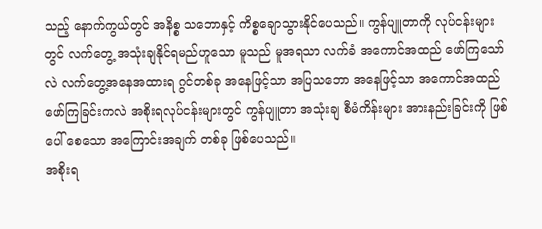သည့် နောက်ကွယ်တွင် အနိစ္စ သဘောနှင့် ကိစ္စချောသွားနိုင်ပေသည်။ ကွန်ပျူတာကို လုပ်ငန်းများတွင် လက်တွေ့ အသုံးချနိုင်ရမည်ဟူသော မူသည် မူအရသာ လက်ခံ အကောင်အထည် ဖော်ကြသော်လဲ လက်တွေ့အနေအထားရ ဂွင်တစ်ခု အနေဖြင့်သာ အပြသဘော အနေဖြင့်သာ အကောင်အထည် ဖော်ကြခြင်းကလဲ အစိုးရလုပ်ငန်းများတွင် ကွန်ပျူတာ အသုံးချ စီမံကိန်းများ အားနည်းခြင်းကို ဖြစ်ပေါ် စေသော အကြောင်းအချက် တစ်ခု ဖြစ်ပေသည်။
အစိုးရ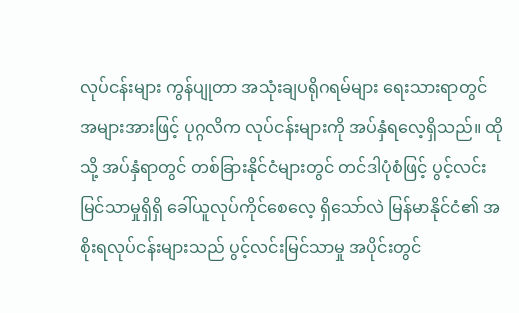လုပ်ငန်းများ ကွန်ပျုတာ အသုံးချပရိုဂရမ်များ ရေးသားရာတွင် အများအားဖြင့် ပုဂ္ဂလိက လုပ်ငန်းများကို အပ်နှံရလေ့ရှိသည်။ ထိုသို့ အပ်နှံရာတွင် တစ်ခြားနိုင်ငံများတွင် တင်ဒါပုံစံဖြင့် ပွင့်လင်းမြင်သာမှုရှိရှိ ခေါ်ယူလုပ်ကိုင်စေလေ့ ရှိသော်လဲ မြန်မာနိုင်ငံ၏ အစိုးရလုပ်ငန်းများသည် ပွင့်လင်းမြင်သာမှု အပိုင်းတွင်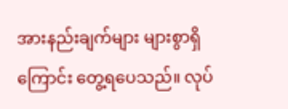အားနည်းချက်များ များစွာရှိကြောင်း တွေ့ရပေသည်။ လုပ်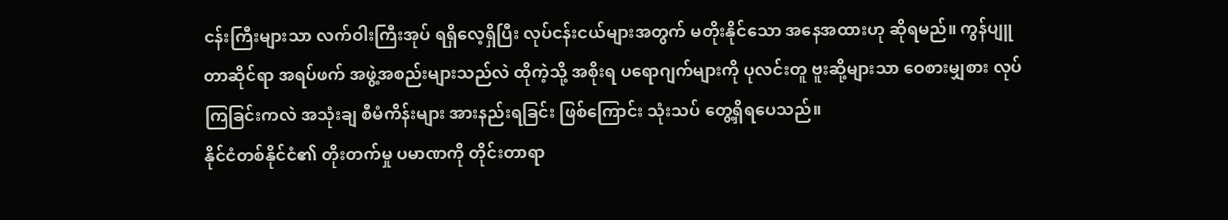ငန်းကြီးများသာ လက်ဝါးကြီးအုပ် ရရှိလေ့ရှိပြီး လုပ်ငန်းငယ်များအတွက် မတိုးနိုင်သော အနေအထားဟု ဆိုရမည်။ ကွန်ပျူတာဆိုင်ရာ အရပ်ဖက် အဖွဲ့အစည်းများသည်လဲ ထိုကဲ့သို့ အစိုးရ ပရောဂျက်များကို ပုလင်းတူ ဗူးဆို့များသာ ဝေစားမျှစား လုပ်ကြခြင်းကလဲ အသုံးချ စီမံကိန်းများ အားနည်းရခြင်း ဖြစ်ကြောင်း သုံးသပ် တွေ့ရှိရပေသည်။
နိုင်ငံတစ်နိုင်ငံ၏ တိုးတက်မှု ပမာဏကို တိုင်းတာရာ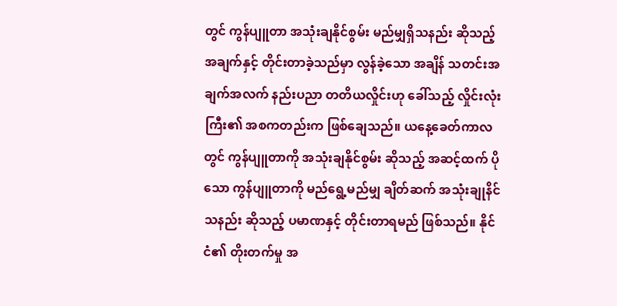တွင် ကွန်ပျူတာ အသုံးချနိုင်စွမ်း မည်မျှရှိသနည်း ဆိုသည့် အချက်နှင့် တိုင်းတာခဲ့သည်မှာ လွန်ခဲ့သော အချိန် သတင်းအချက်အလက် နည်းပညာ တတိယလှိုင်းဟု ခေါ်သည့် လှိုင်းလုံးကြီး၏ အစကတည်းက ဖြစ်ချေသည်။ ယနေ့ခေတ်ကာလတွင် ကွန်ပျူတာကို အသုံးချနိုင်စွမ်း ဆိုသည့် အဆင့်ထက် ပိုသော ကွန်ပျူတာကို မည်ရွေ့မည်မျှ ချိတ်ဆက် အသုံးချုနိင်သနည်း ဆိုသည့် ပမာဏနှင့် တိုင်းတာရမည် ဖြစ်သည်။ နိုင်ငံ၏ တိုးတက်မှု အ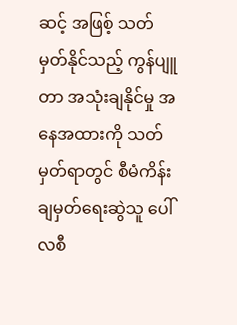ဆင့် အဖြစ့် သတ်မှတ်နိုင်သည့် ကွန်ပျူတာ အသုံးချနိုင်မှု အနေအထားကို သတ်မှတ်ရာတွင် စီမံကိန်း ချမှတ်ရေးဆွဲသူ ပေါ်လစီ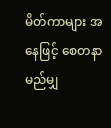မိတ်ကာများ အနေဖြင့် စေတနာ မည်မျှ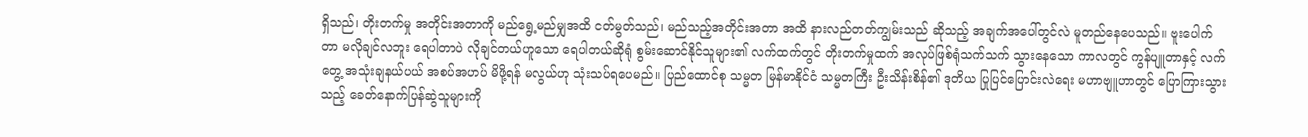ရှိသည်၊ တိုးတက်မှု အတိုင်းအတာကို မည်ရွေ့မည်မျှအထိ ငတ်မွတ်သည်၊ မည်သည့်အတိုင်းအတာ အထိ နားလည်တတ်ကျွမ်းသည် ဆိုသည့် အချက်အပေါ်တွင်လဲ မူတည်နေပေသည်။ ဗူးပေါက်တာ မလိုချင်လဘူး ရေပါတာပဲ လိုချင်တယ်ဟူသော ရေပါတယ်ဆိုရုံ စွမ်းဆောင်နိုင်သူများ၏ လက်ထက်တွင် တိုးတက်မှုထက် အလုပ်ဖြစ်ရုံသက်သက် သွားနေသော ကာလတွင် ကွန်ပျူတာနှင့် လက်တွေ့ အသုံးချနယ်ပယ် အစပ်အဟပ် မိဖို့ရန် မလွယ်ဟု သုံးသပ်ရပေမည်။ ပြည်ထောင်စု သမ္မတ မြန်မာနိုင်ငံ သမ္မတကြီး ဦးသိန်းစိန်၏ ဒုတိယ ပြုပြင်ပြောင်းလဲရေး မဟာဗျူဟာတွင် ပြောကြားသွားသည့် ခေတ်နောက်ပြန်ဆွဲသူများကို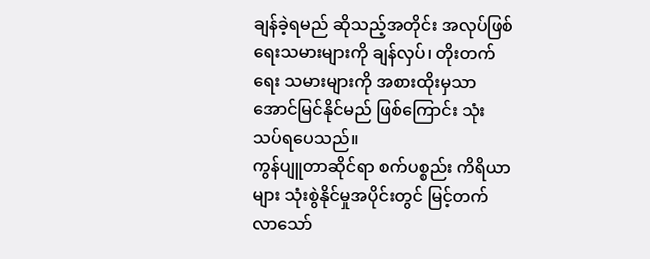ချန်ခဲ့ရမည် ဆိုသည့်အတိုင်း အလုပ်ဖြစ်ရေးသမားများကို ချန်လှပ်၊ တိုးတက်ရေး သမားများကို အစားထိုးမှသာ အောင်မြင်နိုင်မည် ဖြစ်ကြောင်း သုံးသပ်ရပေသည်။
ကွန်ပျူတာဆိုင်ရာ စက်ပစ္စည်း ကိရိယာများ သုံးစွဲနိုင်မှုအပိုင်းတွင် မြင့်တက်လာသော်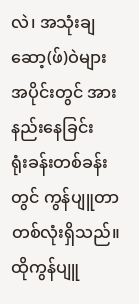လဲ၊ အသုံးချ ဆော့(ဖ်)ဝဲများ အပိုင်းတွင် အားနည်းနေခြင်း
ရုံးခန်းတစ်ခန်းတွင် ကွန်ပျူတာ တစ်လုံးရှိသည်။ ထိုကွန်ပျူ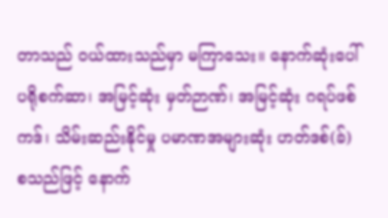တာသည် ဝယ်ထားသည်မှာ မကြာသေး။ နောက်ဆုံးပေါ် ပရိုစက်ဆာ၊ အမြင့်ဆုံး မှတ်ဉာဏ်၊ အမြင့်ဆုံး ဂရပ်ဖစ်ကဒ်၊ သိမ်းဆည်းနိုင်မှု ပမာဏအများဆုံး ဟတ်ဒစ်(ခ်) စသည်ဖြင့် နောက်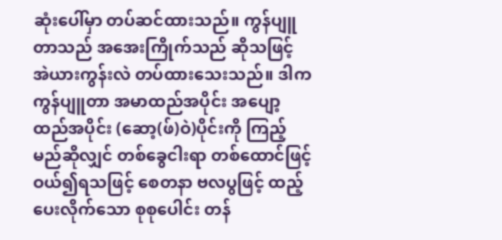ဆုံးပေါ်မှာ တပ်ဆင်ထားသည်။ ကွန်ပျူတာသည် အအေးကြိုက်သည် ဆိုသဖြင့် အဲယားကွန်းလဲ တပ်ထားသေးသည်။ ဒါက ကွန်ပျူတာ အမာထည်အပိုင်း အပျော့ထည်အပိုင်း (ဆော့(ဖ်)ဝဲ)ပိုင်းကို ကြည့်မည်ဆိုလျှင် တစ်ခွေငါးရာ တစ်ထောင်ဖြင့် ဝယ်၍ရသဖြင့် စေတနာ ဗလပွဖြင့် ထည့်ပေးလိုက်သော စုစုပေါင်း တန်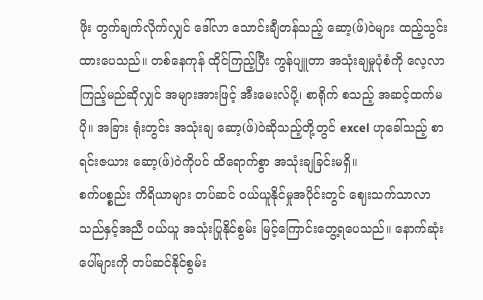ဖိုး တွက်ချက်လိုက်လျှင် ဒေါ်လာ သောင်းချီတန်သည့် ဆော့(ဖ်)ဝဲများ ထည့်သွင်းထားပေသည်။ တစ်နေကုန် ထိုင်ကြည့်ပြီး ကွန်ပျူတာ အသုံးချမှုပုံစံကို လေ့လာကြည့်မည်ဆိုလျှင် အများအားဖြင့် အီးမေးလ်ပို့၊ စာရိုက် စသည့် အဆင့်ထက်မပို။ အခြား ရုံးတွင်း အသုံးချ ဆော့(ဖ်)ဝဲဆိုသည့်တို့တွင် excel ဟုခေါ်သည့် စာရင်းဇယား ဆော့(ဖ်)ဝဲကိုပင် ထိရောက်စွာ အသုံးချခြင်းမရှိ။
စက်ပစ္စည်း ကိရိယာများ တပ်ဆင် ဝယ်ယူနိုင်မှုအပိုင်းတွင် ဈေးသက်သာလာသည်နှင့်အညီ ဝယ်ယူ အသုံးပြုနိုင်စွမ်း မြင့်ကြောင်းတွေ့ရပေသည်။ နောက်ဆုံးပေါ်များကို တပ်ဆင်နိုင်စွမ်း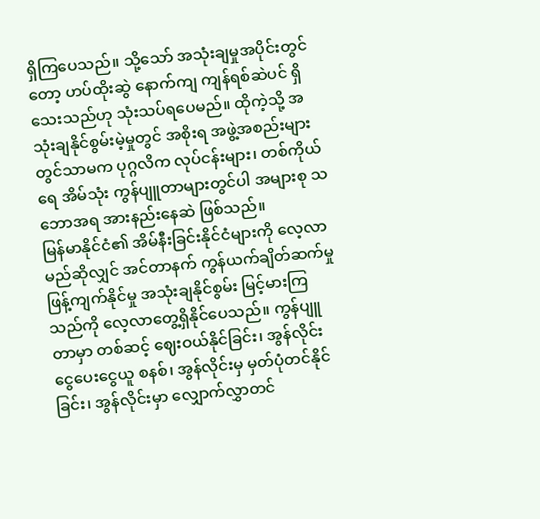ရှိကြပေသည်။ သို့သော် အသုံးချမှုအပိုင်းတွင်တော့ ဟပ်ထိုးဆွဲ နောက်ကျ ကျန်ရစ်ဆဲပင် ရှိသေးသည်ဟု သုံးသပ်ရပေမည်။ ထိုကဲ့သို့ အသုံးချနိုင်စွမ်းမဲ့မှုတွင် အစိုးရ အဖွဲ့အစည်းများ တွင်သာမက ပုဂ္ဂလိက လုပ်ငန်းများ၊ တစ်ကိုယ်ရေ အိမ်သုံး ကွန်ပျူတာများတွင်ပါ အများစု သဘောအရ အားနည်းနေဆဲ ဖြစ်သည်။
မြန်မာနိုင်ငံ၏ အိမ်နီးခြင်းနိုင်ငံများကို လေ့လာမည်ဆိုလျှင် အင်တာနက် ကွန်ယက်ချိတ်ဆက်မှု ဖြန့်ကျက်နိုင်မှု အသုံးချနိုင်စွမ်း မြင့်မားကြသည်ကို လေ့လာတွေ့ရှိနိုင်ပေသည်။ ကွန်ပျူတာမှာ တစ်ဆင့် ဈေးဝယ်နိုင်ခြင်း၊ အွန်လိုင်း ငွေပေးငွေယူ စနစ်၊ အွန်လိုင်းမှ မှတ်ပုံတင်နိုင်ခြင်း၊ အွန်လိုင်းမှာ လျှောက်လွှာတင်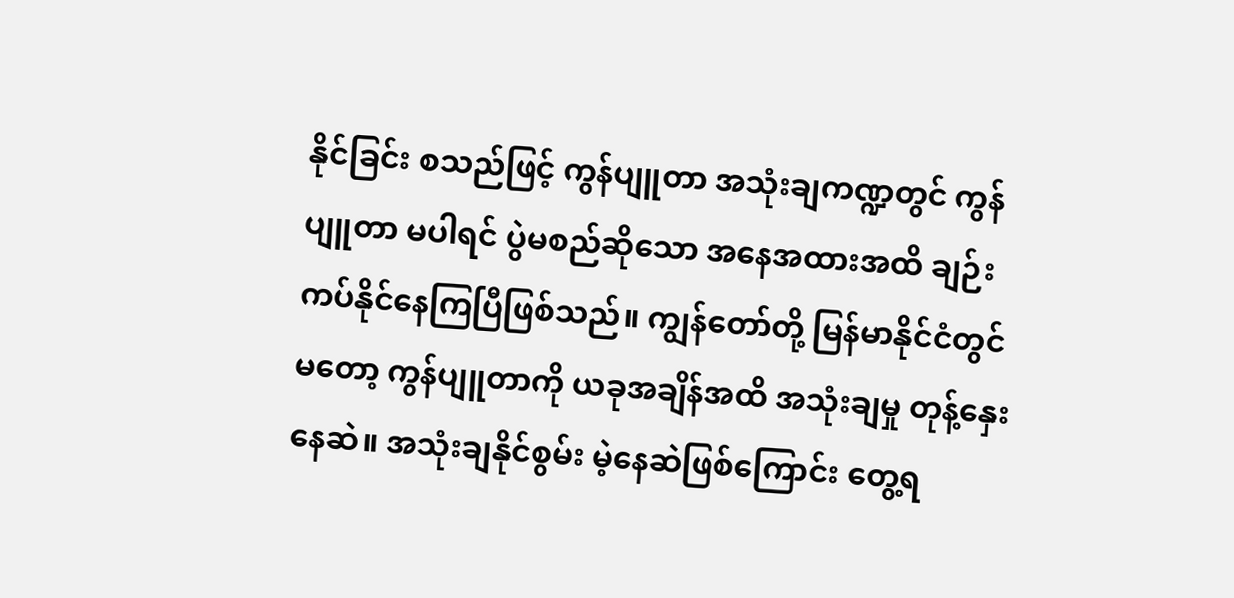နိုင်ခြင်း စသည်ဖြင့် ကွန်ပျူတာ အသုံးချကဏ္ဍတွင် ကွန်ပျူတာ မပါရင် ပွဲမစည်ဆိုသော အနေအထားအထိ ချဉ်းကပ်နိုင်နေကြပြီဖြစ်သည်။ ကျွန်တော်တို့ မြန်မာနိုင်ငံတွင်မတော့ ကွန်ပျူတာကို ယခုအချိန်အထိ အသုံးချမှု တုန့်နှေးနေဆဲ။ အသုံးချနိုင်စွမ်း မဲ့နေဆဲဖြစ်ကြောင်း တွေ့ရ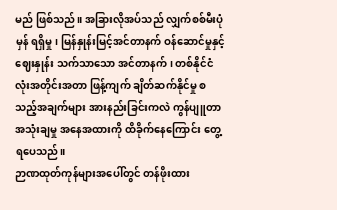မည် ဖြစ်သည်။ အခြားလိုအပ်သည် လျှက်စစ်မီးပုံမှန် ရရှိမှု၊ မြန်နှုန်းမြင့်အင်တာနက် ဝန်ဆောင်မှုနှင့် ဈေးနှုန်း သက်သာသော အင်တာနက်၊ တစ်နိုင်ငံလုံးအတိုင်းအတာ ဖြန့်ကျက် ချိတ်ဆက်နိုင်မှု စသည့်အချက်များ အားနည်းခြင်းကလဲ ကွန်ပျူတာ အသုံးချမှု အနေအထားကို ထိခိုက်နေကြောင်း တွေ့ရပေသည်။
ဉာဏထုတ်ကုန်များအပေါ်တွင် တန်ဖိုးထား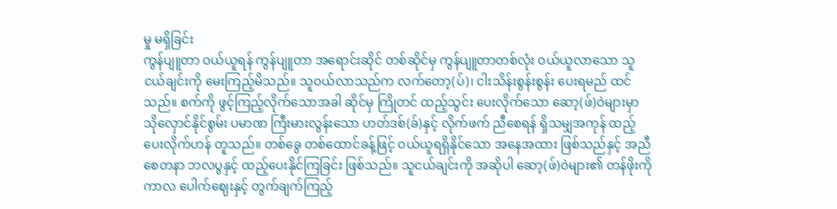မှု မရှိခြင်း
ကွန်ပျူတာ ဝယ်ယူရန် ကွန်ပျူတာ အရောင်းဆိုင် တစ်ဆိုင်မှ ကွန်ပျူတာတစ်လုံး ဝယ်ယူလာသော သူငယ်ချင်းကို မေးကြည့်မိသည်။ သူဝယ်လာသည်က လက်တော့(ပ်)၊ ငါးသိန်းစွန်းစွန်း ပေးရမည် ထင်သည်။ စက်ကို ဖွင့်ကြည့်လိုက်သောအခါ ဆိုင်မှ ကြိုတင် ထည့်သွင်း ပေးလိုက်သော ဆော့(ဖ်)ဝဲများမှာ သိုလှောင်နိုင်စွမ်း ပမာဏ ကြီးမားလွန်းသော ဟတ်ဒစ်(ခ်)နှင့် လိုက်ဖက် ညီစေရန် ရှိသမျှအကုန် ထည့်ပေးလိုက်ဟန် တူသည်။ တစ်ခွေ တစ်ထောင်ခန့်ဖြင့် ဝယ်ယူရရှိနိုင်သော အနေအထား ဖြစ်သည်နှင့် အညီ စေတနာ ဘလပွနှင့် ထည့်ပေးနိုင်ကြခြင်း ဖြစ်သည်။ သူငယ်ချင်းကို အဆိုပါ ဆော့(ဖ်)ဝဲများ၏ တန်ဖိုးကို ကာလ ပေါက်ဈေးနှင့် တွက်ချက်ကြည့်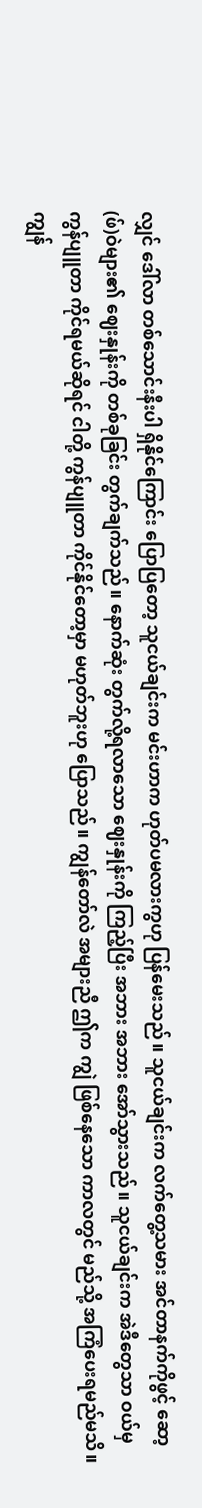လျှင် ဒေါ်လာ တစ်သောင်းနီးပါ ရှိနိုင်ကြောင်း ပြောပြတော့ သူငယ်ချင်းက မင်းဟာက ဟုတ်ပမလားကွဟု ပြန်မေးသည်။ သူငယ်ချင်းက လက်တွေ့သမား အင်တာနက်ကိုဖွင့် ဆော့(ဖ်)ဝဲများ၏ ဈေးနှုန်းကို တစ်ခုခြင်း တွက်ချက်သည်။ နောက်ဆုံး တွက်လို့ရလာသော ဈေးနှုန်းကို ကြည့်ပြီး အဘား အဘား အော်သွားသည်။ သူငယ်ချင်းက အဲဒီတွေသာ ဝယ်မှ ကွန်ပျူတာ ကိုင်ရမယ်ဆိုရင် ငါတို့ ကွန်ပျူတာ ကိုင်နိုင်တော့မှာ မဟုတ်ဘူးဟု ပြောသည်။ ကျွန်တော်လဲ အများညီ ဤက ကျွဲ ဖြစ်နေသော ကာလတွင် မည်သို့ အကြံပေးရမည်မသိ။
ကျွန်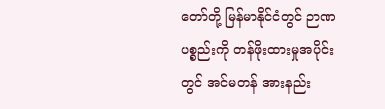တော်တို့ မြန်မာနိုင်ငံတွင် ဉာဏပစ္စည်းကို တန်ဖိုးထားမှုအပိုင်းတွင် အင်မတန် အားနည်း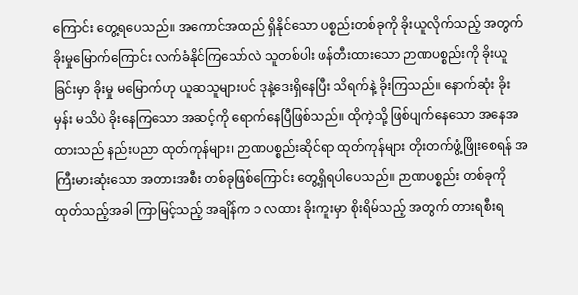ကြောင်း တွေ့ရပေသည်။ အကောင်အထည် ရှိနိုင်သော ပစ္စည်းတစ်ခုကို ခိုးယူလိုက်သည့် အတွက် ခိုးမှုမြောက်ကြောင်း လက်ခံနိုင်ကြသော်လဲ သူတစ်ပါး ဖန်တီးထားသော ဉာဏပစ္စည်းကို ခိုးယူခြင်းမှာ ခိုးမှု မမြောက်ဟု ယူဆသူများပင် ဒုနဲ့ဒေးရှိနေပြီး သိရက်နဲ့ ခိုးကြသည်။ နောက်ဆုံး ခိုးမှန်း မသိပဲ ခိုးနေကြသော အဆင့်ကို ရောက်နေပြီဖြစ်သည်။ ထိုကဲ့သို့ ဖြစ်ပျက်နေသော အနေအထားသည် နည်းပညာ ထုတ်ကုန်များ၊ ဉာဏပစ္စည်းဆိုင်ရာ ထုတ်ကုန်များ တိုးတက်ဖွံ့ဖြိုးစေရန် အကြီးမားဆုံးသော အတားအစီး တစ်ခုဖြစ်ကြောင်း တွေ့ရှိရပါပေသည်။ ဉာဏပစ္စည်း တစ်ခုကို ထုတ်သည့်အခါ ကြာမြင့်သည့် အချိန်က ၁ လထား ခိုးကူးမှာ စိုးရိမ်သည့် အတွက် တားရစီးရ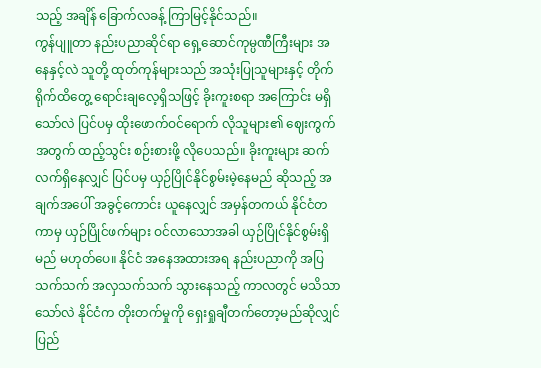သည့် အချိန် ခြောက်လခန့် ကြာမြင့်နိုင်သည်။
ကွန်ပျူတာ နည်းပညာဆိုင်ရာ ရှေ့ဆောင်ကုမ္ပဏီကြီးများ အနေနှင့်လဲ သူတို့ ထုတ်ကုန်များသည် အသုံးပြုသူများနှင့် တိုက်ရိုက်ထိတွေ့ ရောင်းချလေ့ရှိသဖြင့် ခိုးကူးစရာ အကြောင်း မရှိသော်လဲ ပြင်ပမှ ထိုးဖောက်ဝင်ရောက် လိုသူများ၏ ဈေးကွက်အတွက် ထည့်သွင်း စဉ်းစားဖို့ လိုပေသည်။ ခိုးကူးများ ဆက်လက်ရှိနေလျှင် ပြင်ပမှ ယှဉ်ပြိုင်နိုင်စွမ်းမဲ့နေမည် ဆိုသည့် အချက်အပေါ် အခွင့်ကောင်း ယူနေလျှင် အမှန်တကယ် နိုင်ငံတကာမှ ယှဉ်ပြိုင်ဖက်များ ဝင်လာသောအခါ ယှဉ်ပြိုင်နိုင်စွမ်းရှိမည် မဟုတ်ပေ။ နိုင်ငံ အနေအထားအရ နည်းပညာကို အပြသက်သက် အလှသက်သက် သွားနေသည့် ကာလတွင် မသိသာသော်လဲ နိုင်ငံက တိုးတက်မှုကို ရှေးရှုချီတက်တော့မည်ဆိုလျှင် ပြည်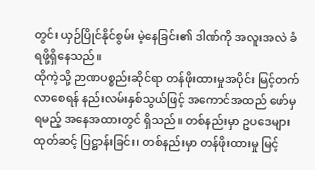တွင်း ယှဉ်ပြိုင်နိုင်စွမ်း မဲ့နေခြင်း၏ ဒါဏ်ကို အလူးအလဲ ခံရဖို့ရှိနေသည်။
ထိုကဲ့သို့ ဉာဏပစ္စည်းဆိုင်ရာ တန်ဖိုးထားမှုအပိုင်း မြင့်တက်လာစေရန် နည်းလမ်းနှစ်သွယ်ဖြင့် အကောင်အထည် ဖော်မှ ရမည့် အနေအထားတွင် ရှိသည်။ တစ်နည်းမှာ ဥပဒေများ ထုတ်ဆင့် ပြဋ္ဌာန်းခြင်း၊ တစ်နည်းမှာ တန်ဖိုးထားမှု မြင့်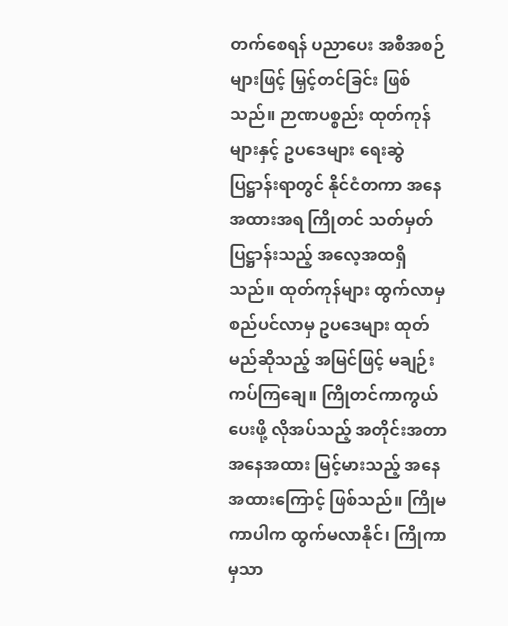တက်စေရန် ပညာပေး အစီအစဉ်များဖြင့် မြှင့်တင်ခြင်း ဖြစ်သည်။ ဉာဏပစ္စည်း ထုတ်ကုန်များနှင့် ဥပဒေများ ရေးဆွဲပြဋ္ဌာန်းရာတွင် နိုင်ငံတကာ အနေအထားအရ ကြိုတင် သတ်မှတ် ပြဋ္ဌာန်းသည့် အလေ့အထရှိသည်။ ထုတ်ကုန်များ ထွက်လာမှ စည်ပင်လာမှ ဥပဒေများ ထုတ်မည်ဆိုသည့် အမြင်ဖြင့် မချဉ်းကပ်ကြချေ။ ကြိုတင်ကာကွယ်ပေးဖို့ လိုအပ်သည့် အတိုင်းအတာ အနေအထား မြင့်မားသည့် အနေအထားကြောင့် ဖြစ်သည်။ ကြိုမကာပါက ထွက်မလာနိုင်၊ ကြိုကာမှသာ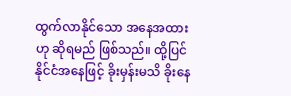ထွက်လာနိုင်သော အနေအထားဟု ဆိုရမည် ဖြစ်သည်။ ထို့ပြင် နိုင်ငံအနေဖြင့် ခိုးမှန်းမသိ ခိုးနေ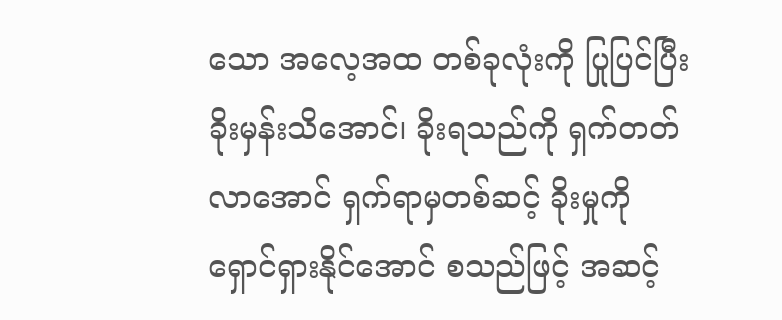သော အလေ့အထ တစ်ခုလုံးကို ပြုပြင်ပြီး ခိုးမှန်းသိအောင်၊ ခိုးရသည်ကို ရှက်တတ်လာအောင် ရှက်ရာမှတစ်ဆင့် ခိုးမှုကို ရှောင်ရှားနိုင်အောင် စသည်ဖြင့် အဆင့်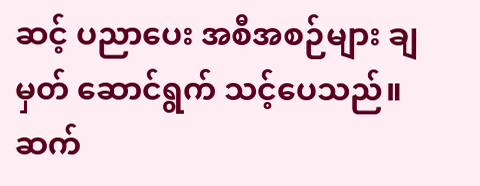ဆင့် ပညာပေး အစီအစဉ်များ ချမှတ် ဆောင်ရွက် သင့်ပေသည်။
ဆက်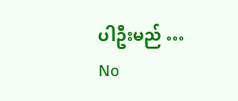ပါဦးမည် …
No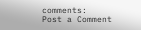comments:
Post a Comment